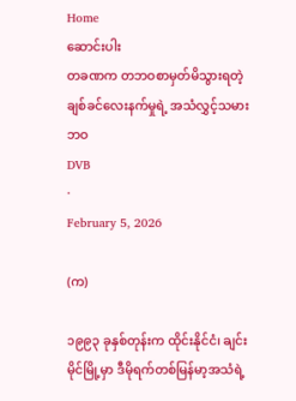Home
ဆောင်းပါး
တခဏက တဘဝစာမှတ်မိသွားရတဲ့ ချစ်ခင်လေးနက်မှုရဲ့ အသံလွှင့်သမားဘဝ
DVB
·
February 5, 2026

(က)

၁၉၉၃ ခုနှစ်တုန်းက ထိုင်းနိုင်ငံ၊ ချင်းမိုင်မြို့မှာ ဒီမိုရက်တစ်မြန်မာ့အသံရဲ့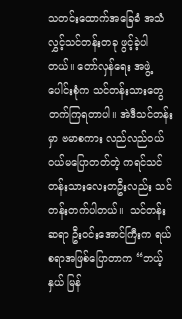သတင်းထောက်အခြေခံ အသံလွှင့်သင်တန်းတခု ဖွင့်ခဲ့ပါတယ်။ တော်လှန်ရေး အဖွဲ့ပေါင်းစုံက သင်တန်းသားတွေ တက်ကြရတာပါ။ အဲဒီသင်တန်းမှာ ဗမာစကား လည်လည်ဝယ်ဝယ်မပြောတတ်တဲ့ ကရင်သင်တန်းသားလေးတဦးလည်း သင်တန်းတက်ပါတယ်။  သင်တန်းဆရာ ဦးဝင်းအောင်ကြီးက ရယ်စရာအဖြစ်ပြောတာက “ဘယ့်နှယ် မြန်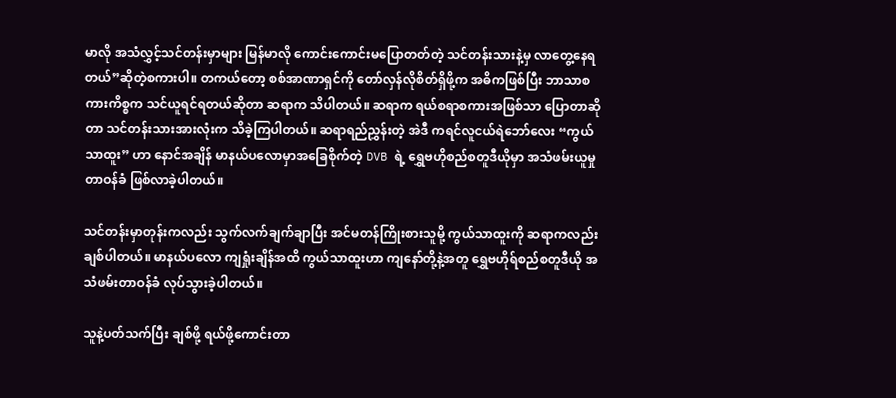မာလို အသံလွှင့်သင်တန်းမှာများ မြန်မာလို ကောင်းကောင်းမပြောတတ်တဲ့ သင်တန်းသားနဲ့မှ လာတွေ့နေရတယ်”ဆိုတဲ့စကားပါ။ တကယ်တော့ စစ်အာဏာရှင်ကို တော်လှန်လိုစိတ်ရှိဖို့က အဓိကဖြစ်ပြီး ဘာသာစကားကိစ္စက သင်ယူရင်ရတယ်ဆိုတာ ဆရာက သိပါတယ်။ ဆရာက ရယ်စရာစကားအဖြစ်သာ ပြောတာဆိုတာ သင်တန်းသားအားလုံးက သိခဲ့ကြပါတယ်။ ဆရာရည်ညွှန်းတဲ့ အဲဒီ ကရင်လူငယ်ရဲဘော်လေး “ကွယ်သာထူး” ဟာ နောင်အချိန် မာနယ်ပလောမှာအခြေစိုက်တဲ့ DVB ရဲ့ ရွှေဗဟိုစည်စတူဒီယိုမှာ အသံဖမ်းယူမှုတာဝန်ခံ ဖြစ်လာခဲ့ပါတယ်။

သင်တန်းမှာတုန်းကလည်း သွက်လက်ချက်ချာပြီး အင်မတန်ကြိုးစားသူမို့ ကွယ်သာထူးကို ဆရာကလည်း ချစ်ပါတယ်။ မာနယ်ပလော ကျရှုံးချိန်အထိ ကွယ်သာထူးဟာ ကျနော်တို့နဲ့အတူ ရွှေဗဟိုရ်စည်စတူဒီယို အသံဖမ်းတာဝန်ခံ လုပ်သွားခဲ့ပါတယ်။

သူနဲ့ပတ်သက်ပြီး ချစ်ဖို့ ရယ်ဖို့ကောင်းတာ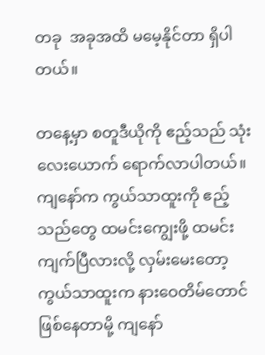တခု  အခုအထိ မမေ့နိုင်တာ ရှိပါတယ်။

တနေ့မှာ စတူဒီယိုကို ဧည့်သည် သုံး လေးယောက် ရောက်လာပါတယ်။ ကျနော်က ကွယ်သာထူးကို ဧည့်သည်တွေ ထမင်းကျွေးဖို့ ထမင်းကျက်ပြီလားလို့ လှမ်းမေးတော့ ကွယ်သာထူးက နားဝေတိမ်တောင်ဖြစ်နေတာမို့ ကျနော်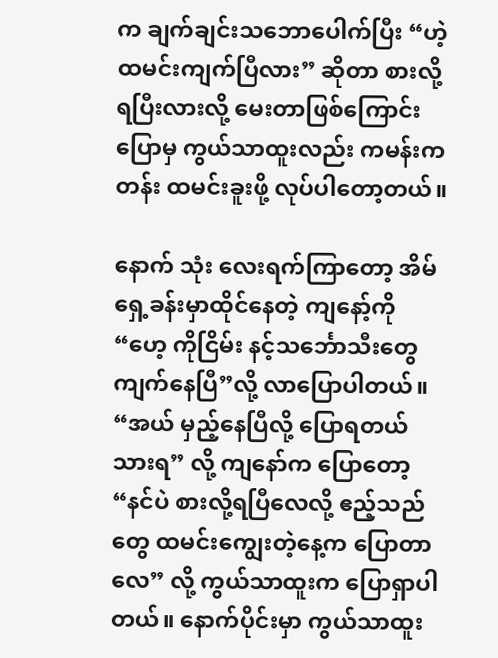က ချက်ချင်းသဘောပေါက်ပြီး “ဟဲ့ ထမင်းကျက်ပြီလား” ဆိုတာ စားလို့ရပြီးလားလို့ မေးတာဖြစ်ကြောင်း ပြောမှ ကွယ်သာထူးလည်း ကမန်းကတန်း ထမင်းခူးဖို့ လုပ်ပါတော့တယ်။

နောက် သုံး လေးရက်ကြာတော့ အိမ်ရှေ့ခန်းမှာထိုင်နေတဲ့ ကျနော့်ကို “ဟေ့ ကိုငြိမ်း နင့်သင်္ဘောသီးတွေ ကျက်နေပြီ”လို့ လာပြောပါတယ်။ “အယ် မှည့်နေပြီလို့ ပြောရတယ် သားရ” လို့ ကျနော်က ပြောတော့ “နင်ပဲ စားလို့ရပြီလေလို့ ဧည့်သည်တွေ ထမင်းကျွေးတဲ့နေ့က ပြောတာလေ” လို့ ကွယ်သာထူးက ပြောရှာပါတယ်။ နောက်ပိုင်းမှာ ကွယ်သာထူး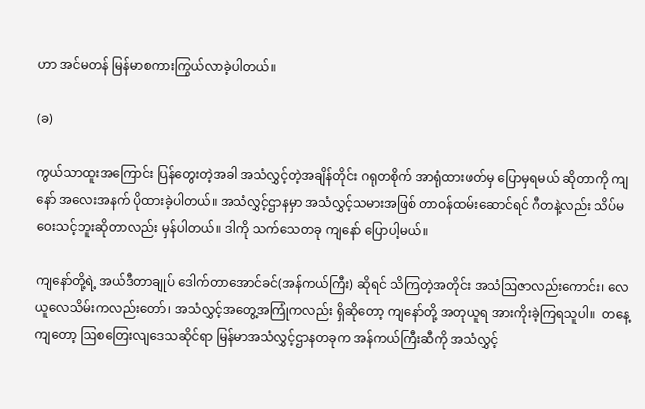ဟာ အင်မတန် မြန်မာစကားကြွယ်လာခဲ့ပါတယ်။

(ခ)

ကွယ်သာထူးအကြောင်း ပြန်တွေးတဲ့အခါ အသံလွှင့်တဲ့အချိန်တိုင်း ဂရုတစိုက် အာရုံထားဖတ်မှ ပြောမှရမယ် ဆိုတာကို ကျနော် အလေးအနက် ပိုထားခဲ့ပါတယ်။ အသံလွှင့်ဌာနမှာ အသံလွှင့်သမားအဖြစ် တာဝန်ထမ်းဆောင်ရင် ဂီတနဲ့လည်း သိပ်မဝေးသင့်ဘူးဆိုတာလည်း မှန်ပါတယ်။ ဒါကို သက်သေတခု ကျနော် ပြောပါ့မယ်။

ကျနော်တို့ရဲ့ အယ်ဒီတာချုပ် ဒေါက်တာအောင်ခင်(အန်ကယ်ကြီး) ဆိုရင် သိကြတဲ့အတိုင်း အသံဩဇာလည်းကောင်း၊ လေယူလေသိမ်းကလည်းတော်၊ အသံလွှင့်အတွေ့အကြုံကလည်း ရှိဆိုတော့ ကျနော်တို့ အတုယူရ အားကိုးခဲ့ကြရသူပါ။  တနေ့ကျတော့ ဩစတြေးလျဒေသဆိုင်ရာ မြန်မာအသံလွှင့်ဌာနတခုက အန်ကယ်ကြီးဆီကို အသံလွှင့်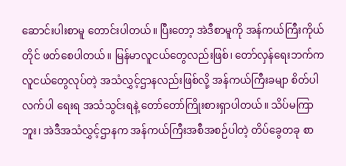ဆောင်းပါးစာမူ တောင်းပါတယ်။ ပြီးတော့ အဲဒီစာမူကို အန်ကယ်ကြီးကိုယ်တိုင် ဖတ်စေပါတယ်။ မြန်မာလူငယ်တွေလည်းဖြစ်၊ တော်လှန်ရေးဘက်က လူငယ်တွေလုပ်တဲ့ အသံလွှင့်ဌာနလည်းဖြစ်လို့ အန်ကယ်ကြီးခမျာ စိတ်ပါလက်ပါ ရေးရ အသံသွင်းရနဲ့ တော်တော်ကြိုးစားရှာပါတယ်။ သိပ်မကြာဘူး၊ အဲဒီအသံလွှင့်ဌာနက အန်ကယ်ကြီးအစီအစဉ်ပါတဲ့ တိပ်ခွေတခု စာ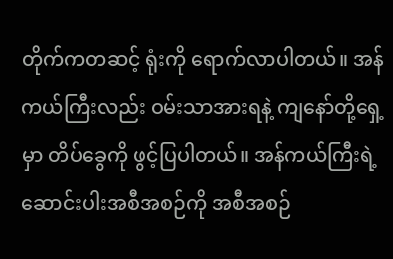တိုက်ကတဆင့် ရုံးကို ရောက်လာပါတယ်။ အန်ကယ်ကြီးလည်း ဝမ်းသာအားရနဲ့ ကျနော်တို့ရှေ့မှာ တိပ်ခွေကို ဖွင့်ပြပါတယ်။ အန်ကယ်ကြီးရဲ့ ဆောင်းပါးအစီအစဉ်ကို အစီအစဉ်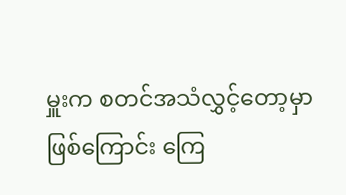မှူးက စတင်အသံလွှင့်တော့မှာ ဖြစ်ကြောင်း ကြေ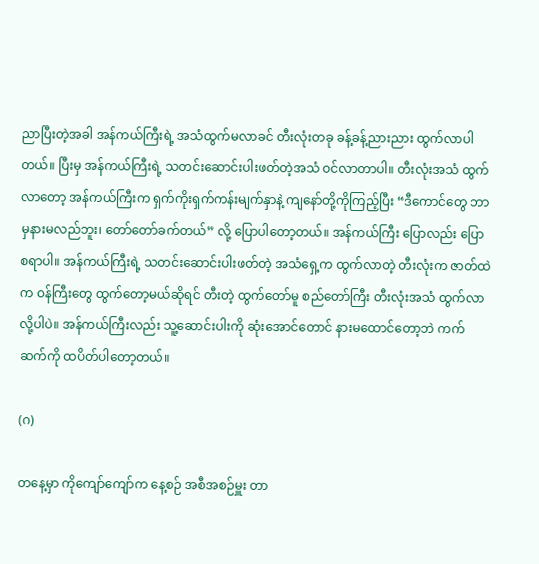ညာပြီးတဲ့အခါ အန်ကယ်ကြီးရဲ့ အသံထွက်မလာခင် တီးလုံးတခု ခန့်ခန့်ညားညား ထွက်လာပါတယ်။ ပြီးမှ အန်ကယ်ကြီးရဲ့ သတင်းဆောင်းပါးဖတ်တဲ့အသံ ဝင်လာတာပါ။ တီးလုံးအသံ ထွက်လာတော့ အန်ကယ်ကြီးက ရှက်ကိုးရှက်ကန်းမျက်နှာနဲ့ ကျနော်တို့ကိုကြည့်ပြီး “ဒီကောင်တွေ ဘာမှနားမလည်ဘူး၊ တော်တော်ခက်တယ်” လို့ ပြောပါတော့တယ်။ အန်ကယ်ကြီး ပြောလည်း ပြောစရာပါ။ အန်ကယ်ကြီးရဲ့ သတင်းဆောင်းပါးဖတ်တဲ့ အသံရှေ့က ထွက်လာတဲ့ တီးလုံးက ဇာတ်ထဲက ဝန်ကြီးတွေ ထွက်တော့မယ်ဆိုရင် တီးတဲ့ ထွက်တော်မူ စည်တော်ကြီး တီးလုံးအသံ ထွက်လာလို့ပါပဲ။ အန်ကယ်ကြီးလည်း သူ့ဆောင်းပါးကို ဆုံးအောင်တောင် နားမထောင်တော့ဘဲ ကက်ဆက်ကို ထပိတ်ပါတော့တယ်။

(ဂ)

တနေ့မှာ ကိုကျော်ကျော်က နေ့စဉ် အစီအစဉ်မှူး တာ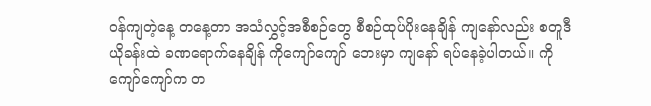ဝန်ကျတဲ့နေ့ တနေ့တာ အသံလွှင့်အစီစဉ်တွေ စီစဉ်ထုပ်ပိုးနေချိန် ကျနော်လည်း စတူဒီယိုခန်းထဲ ခဏရောက်နေချိန် ကိုကျော်ကျော် ဘေးမှာ ကျနော် ရပ်နေခဲ့ပါတယ်။ ကိုကျော်ကျော်က တ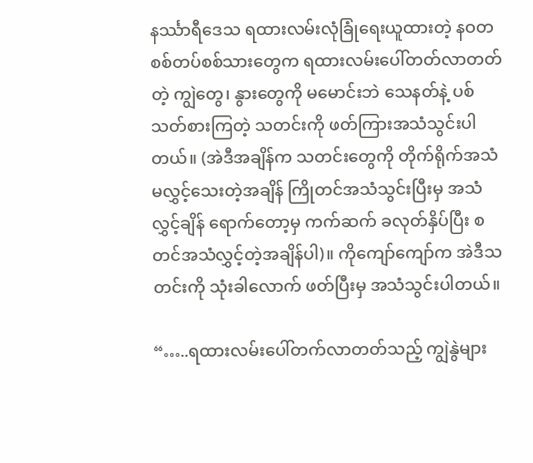နင်္ဿာရီဒေသ ရထားလမ်းလုံခြုံရေးယူထားတဲ့ နဝတ စစ်တပ်စစ်သားတွေက ရထားလမ်းပေါ်တတ်လာတတ်တဲ့ ကျွဲတွေ၊ နွားတွေကို မမောင်းဘဲ သေနတ်နဲ့ ပစ်သတ်စားကြတဲ့ သတင်းကို ဖတ်ကြားအသံသွင်းပါတယ်။ (အဲဒီအချိန်က သတင်းတွေကို တိုက်ရိုက်အသံ မလွှင့်သေးတဲ့အချိန် ကြိုတင်အသံသွင်းပြီးမှ အသံလွှင့်ချိန်‌ ရောက်တော့မှ ကက်ဆက် ခလုတ်နှိပ်ပြီး စတင်အသံလွှင့်တဲ့အချိန်ပါ)။ ကိုကျော်ကျော်က အဲဒီသတင်းကို သုံးခါလောက် ဖတ်ပြီးမှ အသံသွင်းပါတယ်။

“…..ရထားလမ်းပေါ်တက်လာတတ်သည့် ကျွဲနွဲများ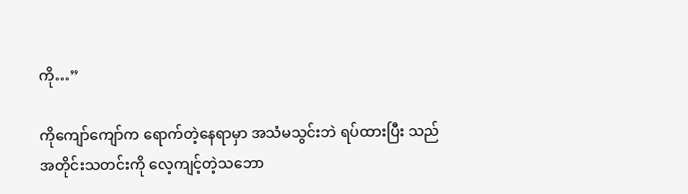ကို…”

ကိုကျော်ကျော်က ရောက်တဲ့နေရာမှာ အသံမသွင်းဘဲ ရပ်ထားပြီး သည်အတိုင်းသတင်းကို လေ့ကျင့်တဲ့သဘော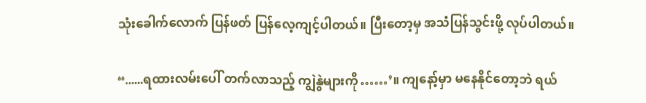သုံးခေါက်လောက် ပြန်ဖတ် ပြန်လေ့ကျင့်ပါတယ်။ ပြီးတော့မှ အသံပြန်သွင်းဖို့ လုပ်ပါတယ်။

“......ရထားလမ်းပေါ် တက်လာသည့် ကျွဲနွဲများကို……’။ ကျနော့်မှာ မနေနိုင်တော့ဘဲ ရယ်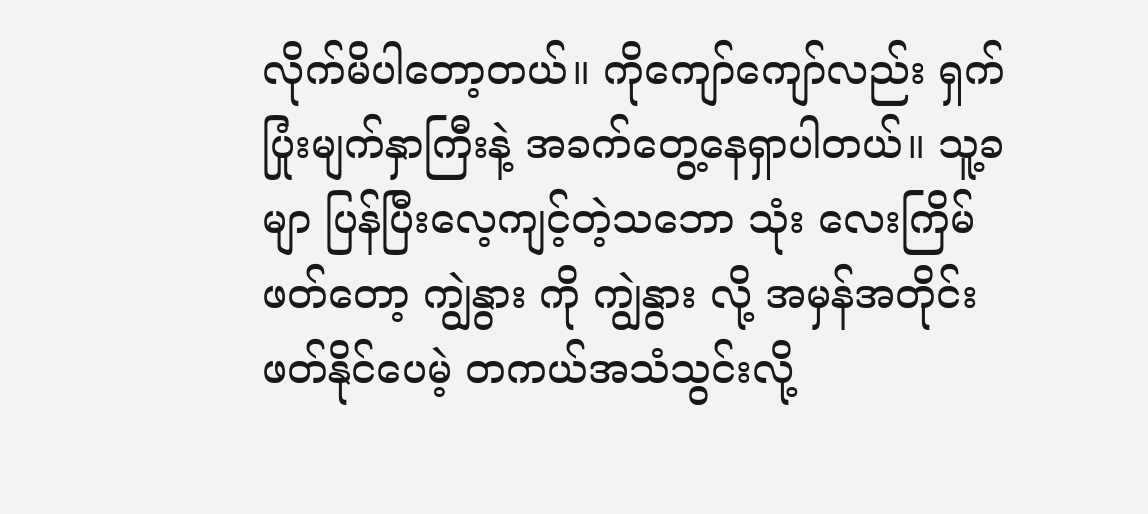လိုက်မိပါတော့တယ်။ ကိုကျော်ကျော်လည်း ရှက်ပြုံးမျက်နှာကြီးနဲ့ အခက်တွေ့နေရှာပါတယ်။ သူ့ခမျာ ပြန်ပြီးလေ့ကျင့်တဲ့သဘော သုံး လေးကြိမ်ဖတ်တော့ ကျွဲနွား ကို ကျွဲနွား လို့ အမှန်အတိုင်း ဖတ်နိုင်ပေမဲ့ တကယ်အသံသွင်းလို့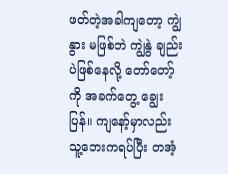ဖတ်တဲ့အခါကျတော့ ကျွဲနွား မဖြစ်ဘဲ ကျွဲနွဲ ချည်းပဲဖြစ်နေလို့ တော်တော့်ကို အခက်တွေ့ ချွေးပြန်။ ကျနော့်မှာလည်း သူ့ဘေးကရပ်ပြီး တအံ့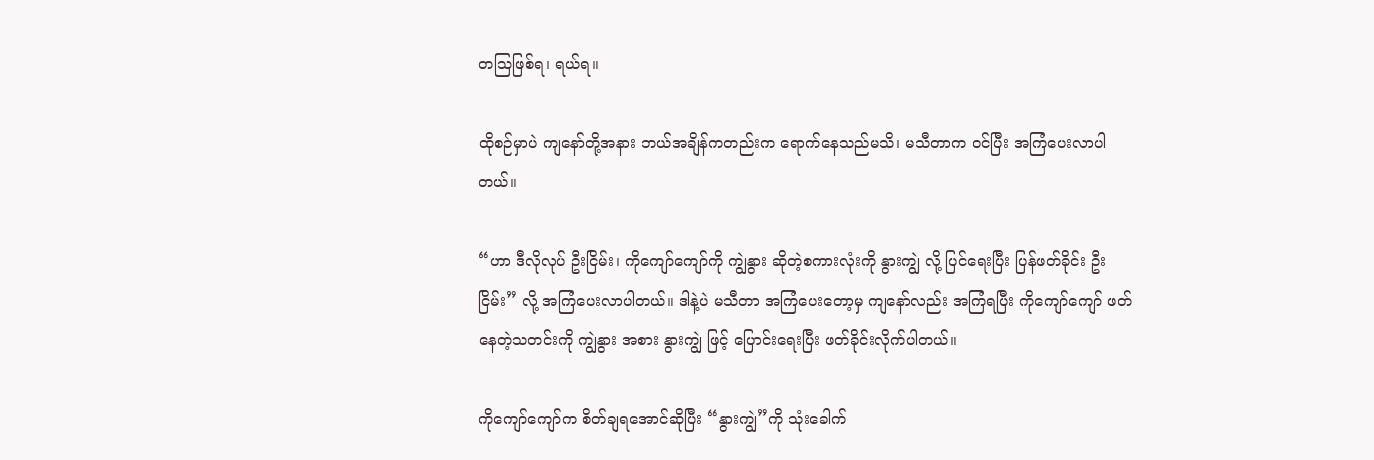တဩဖြစ်ရ၊ ရယ်ရ။

ထိုစဉ်မှာပဲ ကျနော်တို့အနား ဘယ်အချိန်ကတည်းက ရောက်နေသည်မသိ၊ မသီတာက ဝင်ပြီး အကြံပေးလာပါတယ်။

“ဟာ ဒီလိုလုပ် ဦးငြိမ်း၊ ကိုကျော်ကျော်ကို ကျွဲနွား ဆိုတဲ့စကားလုံးကို နွားကျွဲ လို့ ပြင်ရေးပြီး ပြန်ဖတ်ခိုင်း ဦးငြိမ်း” လို့ အကြံပေးလာပါတယ်။ ဒါနဲ့ပဲ မသီတာ အကြံပေးတော့မှ ကျနော်လည်း အကြံရပြီး ကိုကျော်ကျော် ဖတ်နေတဲ့သတင်းကို ကျွဲနွား အစား နွားကျွဲ ဖြင့် ပြောင်းရေးပြီး ဖတ်ခိုင်းလိုက်ပါတယ်။

ကိုကျော်ကျော်က စိတ်ချရအောင်ဆိုပြီး “နွားကျွဲ”ကို သုံးခေါက်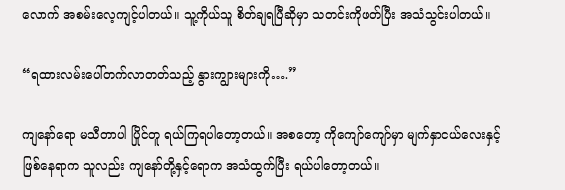လောက် အစမ်းလေ့ကျင့်ပါတယ်။ သူ့ကိုယ်သူ စိတ်ချရပြီဆိုမှာ သတင်းကိုဖတ်ပြီး အသံသွင်းပါတယ်။

“ရထားလမ်းပေါ်တက်လာတတ်သည့် နွားကျွားများကို….”

ကျနော်ရော မသီတာပါ ပြိုင်တူ ရယ်ကြရပါတော့တယ်။ အစတော့ ကိုကျော်ကျော်မှာ မျက်နှာငယ်လေးနှင့် ဖြစ်နေရာက သူလည်း ကျနော်တို့နှင့်ရောက အသံထွက်ပြီး ရယ်ပါတော့တယ်။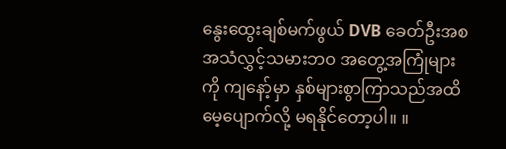နွေးထွေးချစ်မက်ဖွယ် DVB ခေတ်ဦးအစ အသံလွှင့်သမားဘဝ အတွေ့အကြုံများကို ကျနော့်မှာ နှစ်များစွာကြာသည်အထိ မေ့ပျောက်လို့ မရနိုင်တော့ပါ။ ။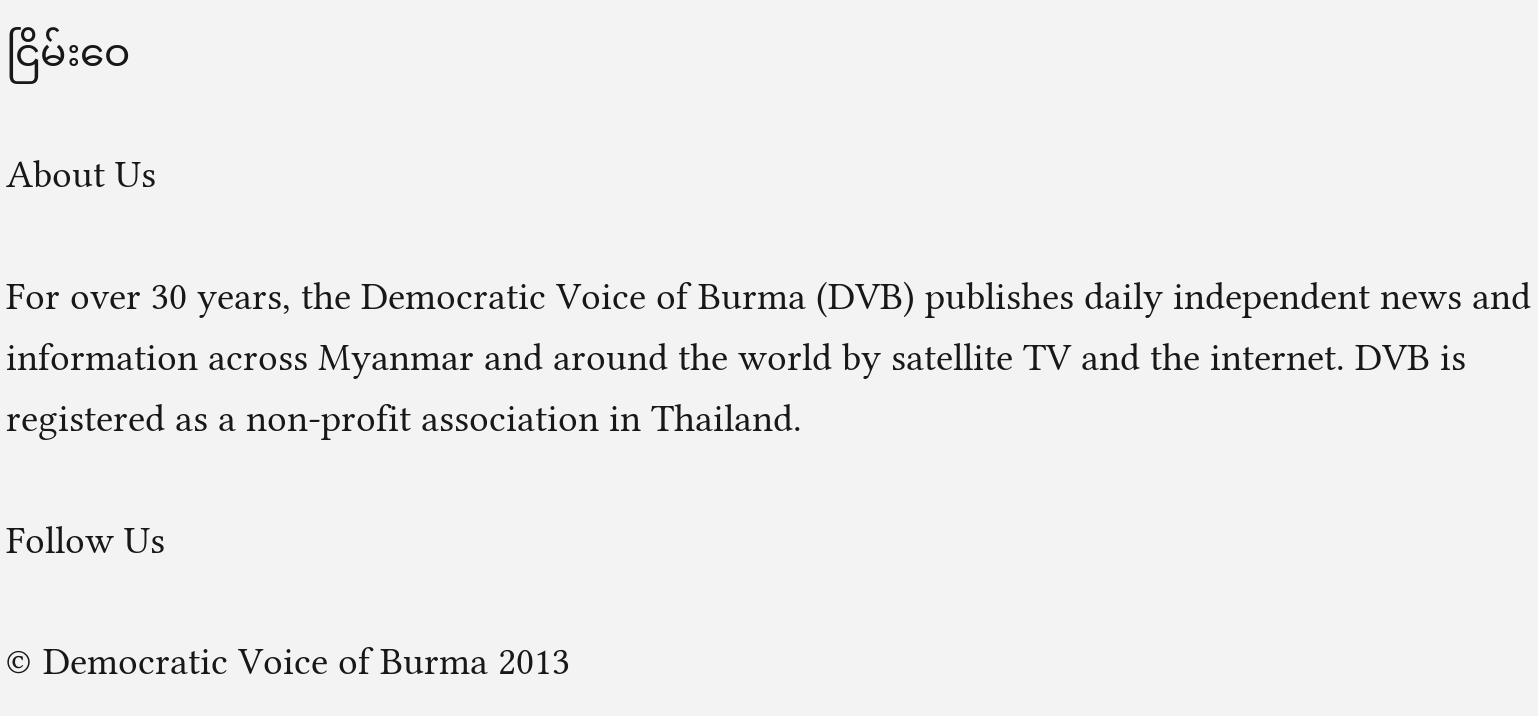ငြိမ်းဝေ

About Us

For over 30 years, the Democratic Voice of Burma (DVB) publishes daily independent news and information across Myanmar and around the world by satellite TV and the internet. DVB is registered as a non-profit association in Thailand.

Follow Us

© Democratic Voice of Burma 2013